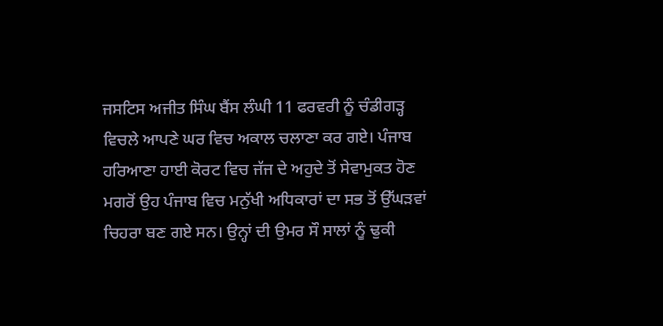ਜਸਟਿਸ ਅਜੀਤ ਸਿੰਘ ਬੈਂਸ ਲੰਘੀ 11 ਫਰਵਰੀ ਨੂੰ ਚੰਡੀਗੜ੍ਹ ਵਿਚਲੇ ਆਪਣੇ ਘਰ ਵਿਚ ਅਕਾਲ ਚਲਾਣਾ ਕਰ ਗਏ। ਪੰਜਾਬ ਹਰਿਆਣਾ ਹਾਈ ਕੋਰਟ ਵਿਚ ਜੱਜ ਦੇ ਅਹੁਦੇ ਤੋਂ ਸੇਵਾਮੁਕਤ ਹੋਣ ਮਗਰੋਂ ਉਹ ਪੰਜਾਬ ਵਿਚ ਮਨੁੱਖੀ ਅਧਿਕਾਰਾਂ ਦਾ ਸਭ ਤੋਂ ਉੱਘੜਵਾਂ ਚਿਹਰਾ ਬਣ ਗਏ ਸਨ। ਉਨ੍ਹਾਂ ਦੀ ਉਮਰ ਸੌ ਸਾਲਾਂ ਨੂੰ ਢੁਕੀ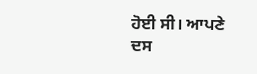ਹੋਈ ਸੀ। ਆਪਣੇ ਦਸ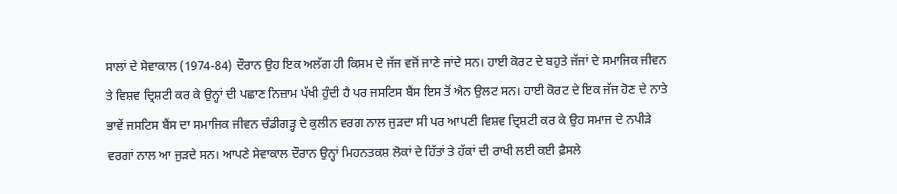ਸਾਲਾਂ ਦੇ ਸੇਵਾਕਾਲ (1974-84) ਦੌਰਾਨ ਉਹ ਇਕ ਅਲੱਗ ਹੀ ਕਿਸਮ ਦੇ ਜੱਜ ਵਜੋਂ ਜਾਣੇ ਜਾਂਦੇ ਸਨ। ਹਾਈ ਕੋਰਟ ਦੇ ਬਹੁਤੇ ਜੱਜਾਂ ਦੇ ਸਮਾਜਿਕ ਜੀਵਨ ਤੇ ਵਿਸ਼ਵ ਦ੍ਰਿਸ਼ਟੀ ਕਰ ਕੇ ਉਨ੍ਹਾਂ ਦੀ ਪਛਾਣ ਨਿਜ਼ਾਮ ਪੱਖੀ ਹੁੰਦੀ ਹੈ ਪਰ ਜਸਟਿਸ ਬੈਂਸ ਇਸ ਤੋਂ ਐਨ ਉਲਟ ਸਨ। ਹਾਈ ਕੋਰਟ ਦੇ ਇਕ ਜੱਜ ਹੋਣ ਦੇ ਨਾਤੇ ਭਾਵੇਂ ਜਸਟਿਸ ਬੈਂਸ ਦਾ ਸਮਾਜਿਕ ਜੀਵਨ ਚੰਡੀਗੜ੍ਹ ਦੇ ਕੁਲੀਨ ਵਰਗ ਨਾਲ ਜੁੜਦਾ ਸੀ ਪਰ ਆਪਣੀ ਵਿਸ਼ਵ ਦ੍ਰਿਸ਼ਟੀ ਕਰ ਕੇ ਉਹ ਸਮਾਜ ਦੇ ਨਪੀੜੇ ਵਰਗਾਂ ਨਾਲ ਆ ਜੁੜਦੇ ਸਨ। ਆਪਣੇ ਸੇਵਾਕਾਲ ਦੌਰਾਨ ਉਨ੍ਹਾਂ ਮਿਹਨਤਕਸ਼ ਲੋਕਾਂ ਦੇ ਹਿੱਤਾਂ ਤੇ ਹੱਕਾਂ ਦੀ ਰਾਖੀ ਲਈ ਕਈ ਫ਼ੈਸਲੇ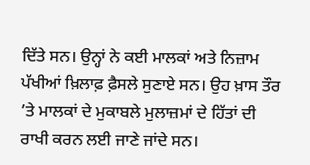ਦਿੱਤੇ ਸਨ। ਉਨ੍ਹਾਂ ਨੇ ਕਈ ਮਾਲਕਾਂ ਅਤੇ ਨਿਜ਼ਾਮ ਪੱਖੀਆਂ ਖ਼ਿਲਾਫ਼ ਫ਼ੈਸਲੇ ਸੁਣਾਏ ਸਨ। ਉਹ ਖ਼ਾਸ ਤੌਰ ’ਤੇ ਮਾਲਕਾਂ ਦੇ ਮੁਕਾਬਲੇ ਮੁਲਾਜ਼ਮਾਂ ਦੇ ਹਿੱਤਾਂ ਦੀ ਰਾਖੀ ਕਰਨ ਲਈ ਜਾਣੇ ਜਾਂਦੇ ਸਨ।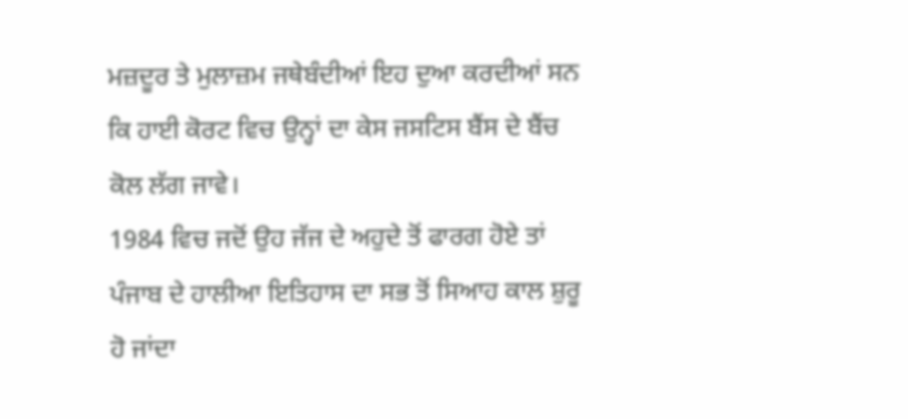ਮਜ਼ਦੂਰ ਤੇ ਮੁਲਾਜ਼ਮ ਜਥੇਬੰਦੀਆਂ ਇਹ ਦੁਆ ਕਰਦੀਆਂ ਸਨ ਕਿ ਹਾਈ ਕੋਰਟ ਵਿਚ ਉਨ੍ਹਾਂ ਦਾ ਕੇਸ ਜਸਟਿਸ ਬੈਂਸ ਦੇ ਬੈਂਚ ਕੋਲ ਲੱਗ ਜਾਵੇ।
1984 ਵਿਚ ਜਦੋਂ ਉਹ ਜੱਜ ਦੇ ਅਹੁਦੇ ਤੋਂ ਫਾਰਗ ਹੋਏ ਤਾਂ ਪੰਜਾਬ ਦੇ ਹਾਲੀਆ ਇਤਿਹਾਸ ਦਾ ਸਭ ਤੋਂ ਸਿਆਹ ਕਾਲ ਸ਼ੁਰੂ ਹੋ ਜਾਂਦਾ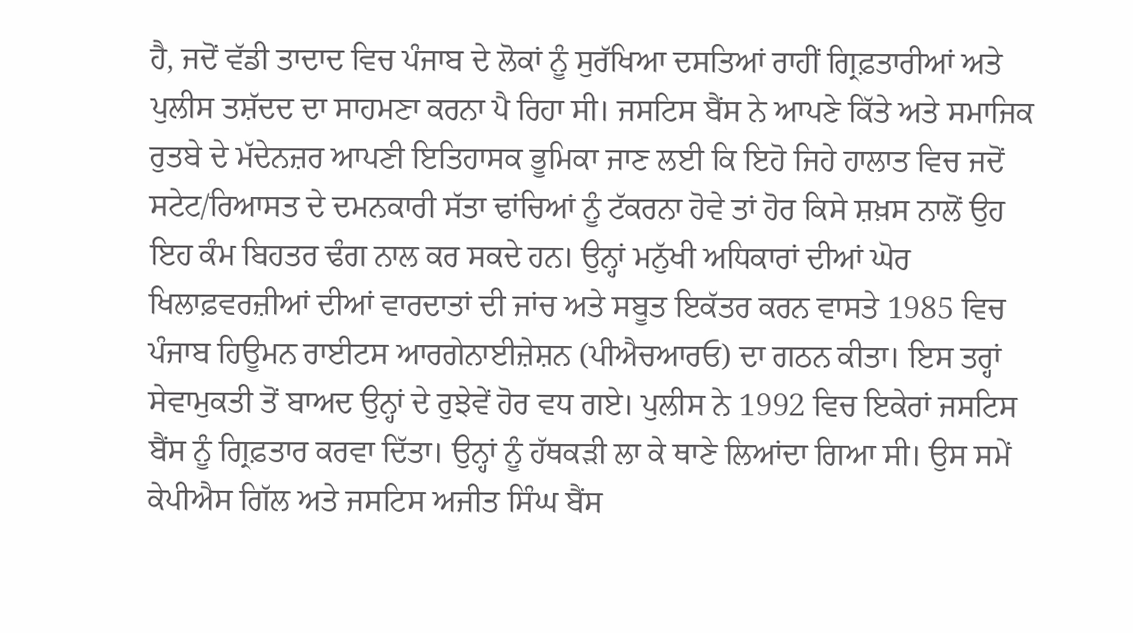ਹੈ, ਜਦੋਂ ਵੱਡੀ ਤਾਦਾਦ ਵਿਚ ਪੰਜਾਬ ਦੇ ਲੋਕਾਂ ਨੂੰ ਸੁਰੱਖਿਆ ਦਸਤਿਆਂ ਰਾਹੀਂ ਗ੍ਰਿਫ਼ਤਾਰੀਆਂ ਅਤੇ ਪੁਲੀਸ ਤਸ਼ੱਦਦ ਦਾ ਸਾਹਮਣਾ ਕਰਨਾ ਪੈ ਰਿਹਾ ਸੀ। ਜਸਟਿਸ ਬੈਂਸ ਨੇ ਆਪਣੇ ਕਿੱਤੇ ਅਤੇ ਸਮਾਜਿਕ ਰੁਤਬੇ ਦੇ ਮੱਦੇਨਜ਼ਰ ਆਪਣੀ ਇਤਿਹਾਸਕ ਭੂਮਿਕਾ ਜਾਣ ਲਈ ਕਿ ਇਹੋ ਜਿਹੇ ਹਾਲਾਤ ਵਿਚ ਜਦੋਂ ਸਟੇਟ/ਰਿਆਸਤ ਦੇ ਦਮਨਕਾਰੀ ਸੱਤਾ ਢਾਂਚਿਆਂ ਨੂੰ ਟੱਕਰਨਾ ਹੋਵੇ ਤਾਂ ਹੋਰ ਕਿਸੇ ਸ਼ਖ਼ਸ ਨਾਲੋਂ ਉਹ ਇਹ ਕੰਮ ਬਿਹਤਰ ਢੰਗ ਨਾਲ ਕਰ ਸਕਦੇ ਹਨ। ਉਨ੍ਹਾਂ ਮਨੁੱਖੀ ਅਧਿਕਾਰਾਂ ਦੀਆਂ ਘੋਰ ਖਿਲਾਫ਼ਵਰਜ਼ੀਆਂ ਦੀਆਂ ਵਾਰਦਾਤਾਂ ਦੀ ਜਾਂਚ ਅਤੇ ਸਬੂਤ ਇਕੱਤਰ ਕਰਨ ਵਾਸਤੇ 1985 ਵਿਚ ਪੰਜਾਬ ਹਿਊਮਨ ਰਾਈਟਸ ਆਰਗੇਨਾਈਜ਼ੇਸ਼ਨ (ਪੀਐਚਆਰਓ) ਦਾ ਗਠਨ ਕੀਤਾ। ਇਸ ਤਰ੍ਹਾਂ ਸੇਵਾਮੁਕਤੀ ਤੋਂ ਬਾਅਦ ਉਨ੍ਹਾਂ ਦੇ ਰੁਝੇਵੇਂ ਹੋਰ ਵਧ ਗਏ। ਪੁਲੀਸ ਨੇ 1992 ਵਿਚ ਇਕੇਰਾਂ ਜਸਟਿਸ ਬੈਂਸ ਨੂੰ ਗ੍ਰਿਫ਼ਤਾਰ ਕਰਵਾ ਦਿੱਤਾ। ਉਨ੍ਹਾਂ ਨੂੰ ਹੱਥਕੜੀ ਲਾ ਕੇ ਥਾਣੇ ਲਿਆਂਦਾ ਗਿਆ ਸੀ। ਉਸ ਸਮੇਂ ਕੇਪੀਐਸ ਗਿੱਲ ਅਤੇ ਜਸਟਿਸ ਅਜੀਤ ਸਿੰਘ ਬੈਂਸ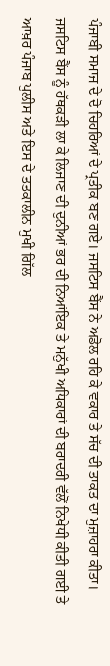ਪੰਜਾਬੀ ਸਮਾਜ ਦੇ ਦੋ ਚਿਹਰਿਆਂ ਦੇ ਪ੍ਰਤੀਕ ਬਣ ਗਏ। ਜਸਟਿਸ ਬੈਂਸ ਨੇ ਅਡੋਲ ਰਹਿ ਕੇ ਵਕਾਰ ਤੇ ਸੱਚ ਦੀ ਤਾਕਤ ਦਾ ਮੁਜ਼ਾਹਰਾ ਕੀਤਾ। ਜਸਟਿਸ ਬੈਂਸ ਨੂੰ ਹੱਥਕੜੀ ਲਾ ਕੇ ਲਿਜਾਣ ਦੀ ਦੁਨੀਆਂ ਭਰ ਦੀ ਨਿਆਂਇਕ ਤੇ ਮਨੁੱਖੀ ਅਧਿਕਾਰਾਂ ਦੀ ਬਰਾਦਰੀ ਵੱਲੋਂ ਨਿਖੇਧੀ ਕੀਤੀ ਗਈ ਤੇ ਆਖ਼ਰ ਪੰਜਾਬ ਪੁਲੀਸ ਅਤੇ ਇਸ ਦੇ ਤਤਕਾਲੀਨ ਮੁਖੀ ਗਿੱਲ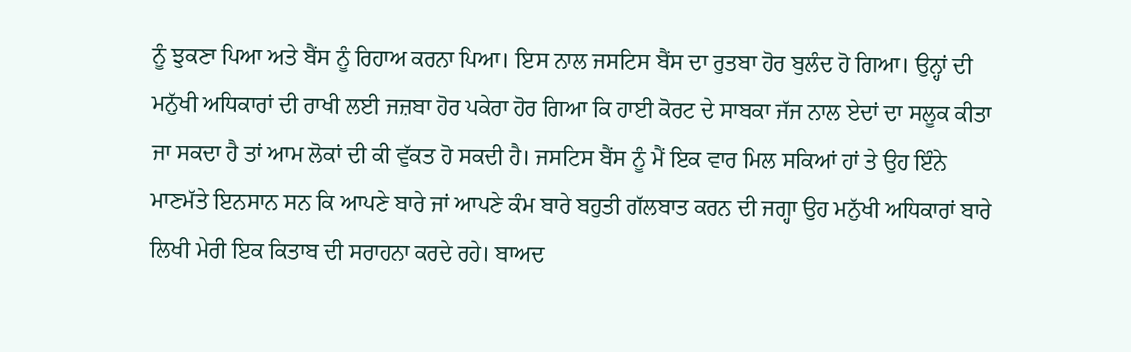ਨੂੰ ਝੁਕਣਾ ਪਿਆ ਅਤੇ ਬੈਂਸ ਨੂੰ ਰਿਹਾਅ ਕਰਨਾ ਪਿਆ। ਇਸ ਨਾਲ ਜਸਟਿਸ ਬੈਂਸ ਦਾ ਰੁਤਬਾ ਹੋਰ ਬੁਲੰਦ ਹੋ ਗਿਆ। ਉਨ੍ਹਾਂ ਦੀ ਮਨੁੱਖੀ ਅਧਿਕਾਰਾਂ ਦੀ ਰਾਖੀ ਲਈ ਜਜ਼ਬਾ ਹੋਰ ਪਕੇਰਾ ਹੋਰ ਗਿਆ ਕਿ ਹਾਈ ਕੋਰਟ ਦੇ ਸਾਬਕਾ ਜੱਜ ਨਾਲ ਏਦਾਂ ਦਾ ਸਲੂਕ ਕੀਤਾ ਜਾ ਸਕਦਾ ਹੈ ਤਾਂ ਆਮ ਲੋਕਾਂ ਦੀ ਕੀ ਵੁੱਕਤ ਹੋ ਸਕਦੀ ਹੈ। ਜਸਟਿਸ ਬੈਂਸ ਨੂੰ ਮੈਂ ਇਕ ਵਾਰ ਮਿਲ ਸਕਿਆਂ ਹਾਂ ਤੇ ਉਹ ਇੰਨੇ ਮਾਣਮੱਤੇ ਇਨਸਾਨ ਸਨ ਕਿ ਆਪਣੇ ਬਾਰੇ ਜਾਂ ਆਪਣੇ ਕੰਮ ਬਾਰੇ ਬਹੁਤੀ ਗੱਲਬਾਤ ਕਰਨ ਦੀ ਜਗ੍ਹਾ ਉਹ ਮਨੁੱਖੀ ਅਧਿਕਾਰਾਂ ਬਾਰੇ ਲਿਖੀ ਮੇਰੀ ਇਕ ਕਿਤਾਬ ਦੀ ਸਰਾਹਨਾ ਕਰਦੇ ਰਹੇ। ਬਾਅਦ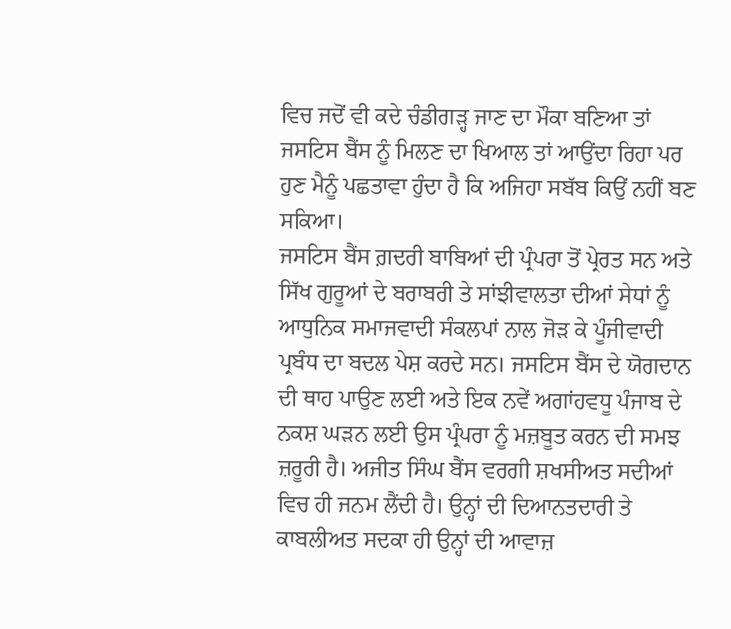ਵਿਚ ਜਦੋਂ ਵੀ ਕਦੇ ਚੰਡੀਗੜ੍ਹ ਜਾਣ ਦਾ ਮੌਕਾ ਬਣਿਆ ਤਾਂ ਜਸਟਿਸ ਬੈਂਸ ਨੂੰ ਮਿਲਣ ਦਾ ਖਿਆਲ ਤਾਂ ਆਉਂਦਾ ਰਿਹਾ ਪਰ ਹੁਣ ਮੈਨੂੰ ਪਛਤਾਵਾ ਹੁੰਦਾ ਹੈ ਕਿ ਅਜਿਹਾ ਸਬੱਬ ਕਿਉਂ ਨਹੀਂ ਬਣ ਸਕਿਆ।
ਜਸਟਿਸ ਬੈਂਸ ਗ਼ਦਰੀ ਬਾਬਿਆਂ ਦੀ ਪ੍ਰੰਪਰਾ ਤੋਂ ਪ੍ਰੇਰਤ ਸਨ ਅਤੇ ਸਿੱਖ ਗੁਰੂਆਂ ਦੇ ਬਰਾਬਰੀ ਤੇ ਸਾਂਝੀਵਾਲਤਾ ਦੀਆਂ ਸੇਧਾਂ ਨੂੰ ਆਧੁਨਿਕ ਸਮਾਜਵਾਦੀ ਸੰਕਲਪਾਂ ਨਾਲ ਜੋੜ ਕੇ ਪੂੰਜੀਵਾਦੀ ਪ੍ਰਬੰਧ ਦਾ ਬਦਲ ਪੇਸ਼ ਕਰਦੇ ਸਨ। ਜਸਟਿਸ ਬੈਂਸ ਦੇ ਯੋਗਦਾਨ ਦੀ ਥਾਹ ਪਾਉਣ ਲਈ ਅਤੇ ਇਕ ਨਵੇਂ ਅਗਾਂਹਵਧੂ ਪੰਜਾਬ ਦੇ ਨਕਸ਼ ਘੜਨ ਲਈ ਉਸ ਪ੍ਰੰਪਰਾ ਨੂੰ ਮਜ਼ਬੂਤ ਕਰਨ ਦੀ ਸਮਝ ਜ਼ਰੂਰੀ ਹੈ। ਅਜੀਤ ਸਿੰਘ ਬੈਂਸ ਵਰਗੀ ਸ਼ਖਸੀਅਤ ਸਦੀਆਂ ਵਿਚ ਹੀ ਜਨਮ ਲੈਂਦੀ ਹੈ। ਉਨ੍ਹਾਂ ਦੀ ਦਿਆਨਤਦਾਰੀ ਤੇ ਕਾਬਲੀਅਤ ਸਦਕਾ ਹੀ ਉਨ੍ਹਾਂ ਦੀ ਆਵਾਜ਼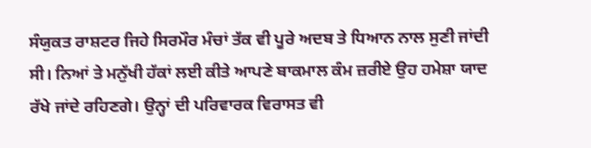ਸੰਯੁਕਤ ਰਾਸ਼ਟਰ ਜਿਹੇ ਸਿਰਮੌਰ ਮੰਚਾਂ ਤੱਕ ਵੀ ਪੂਰੇ ਅਦਬ ਤੇ ਧਿਆਨ ਨਾਲ ਸੁਣੀ ਜਾਂਦੀ ਸੀ। ਨਿਆਂ ਤੇ ਮਨੁੱਖੀ ਹੱਕਾਂ ਲਈ ਕੀਤੇ ਆਪਣੇ ਬਾਕਮਾਲ ਕੰਮ ਜ਼ਰੀਏ ਉਹ ਹਮੇਸ਼ਾ ਯਾਦ ਰੱਖੇ ਜਾਂਦੇ ਰਹਿਣਗੇ। ਉਨ੍ਹਾਂ ਦੀ ਪਰਿਵਾਰਕ ਵਿਰਾਸਤ ਵੀ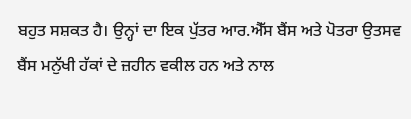ਬਹੁਤ ਸਸ਼ਕਤ ਹੈ। ਉਨ੍ਹਾਂ ਦਾ ਇਕ ਪੁੱਤਰ ਆਰ.ਐੱਸ ਬੈਂਸ ਅਤੇ ਪੋਤਰਾ ਉਤਸਵ ਬੈਂਸ ਮਨੁੱਖੀ ਹੱਕਾਂ ਦੇ ਜ਼ਹੀਨ ਵਕੀਲ ਹਨ ਅਤੇ ਨਾਲ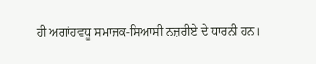ਹੀ ਅਗਾਂਹਵਧੂ ਸਮਾਜਕ-ਸਿਆਸੀ ਨਜ਼ਰੀਏ ਦੇ ਧਾਰਨੀ ਹਨ।